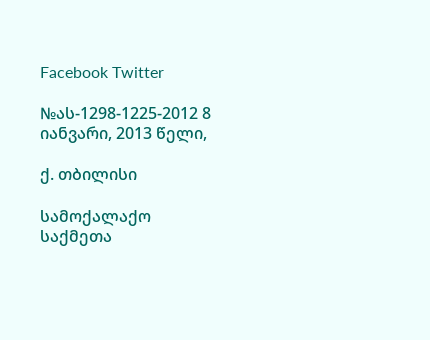Facebook Twitter

№ას-1298-1225-2012 8 იანვარი, 2013 წელი,

ქ. თბილისი

სამოქალაქო საქმეთა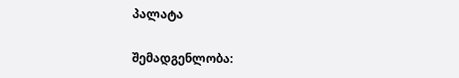პალატა

შემადგენლობა: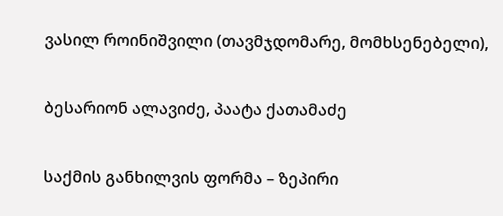ვასილ როინიშვილი (თავმჯდომარე, მომხსენებელი),

ბესარიონ ალავიძე, პაატა ქათამაძე

საქმის განხილვის ფორმა – ზეპირი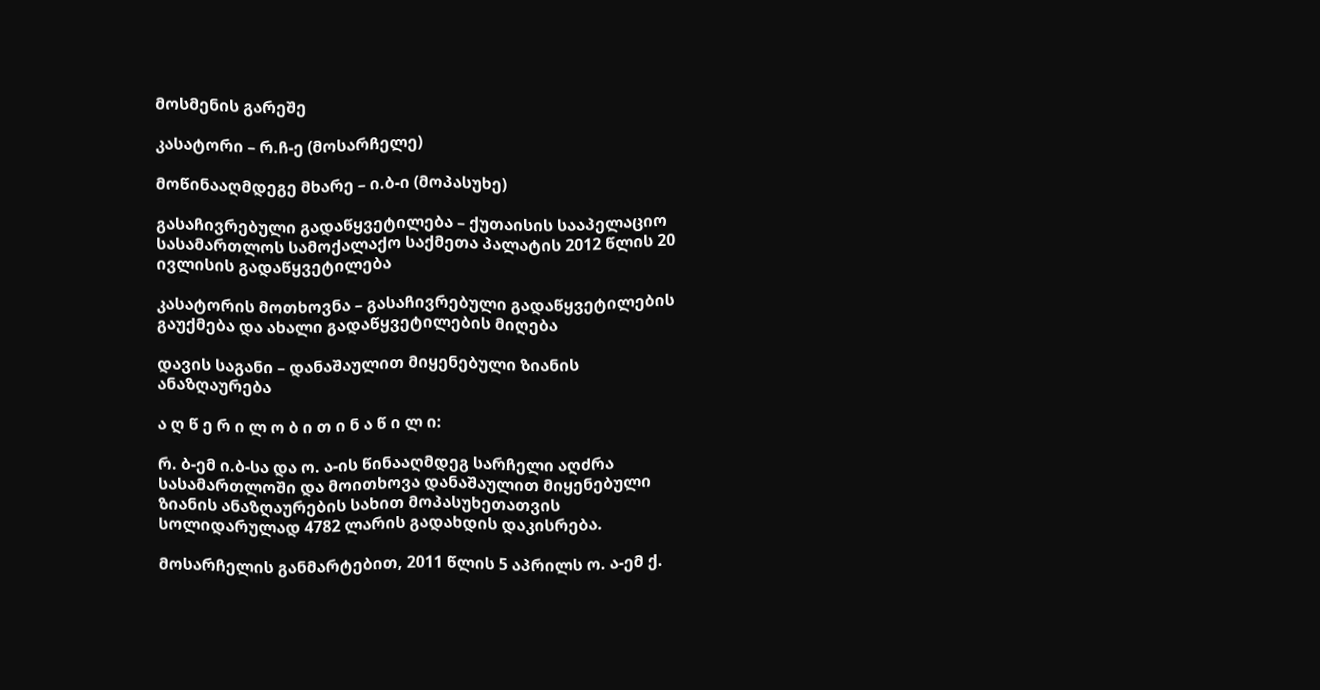მოსმენის გარეშე

კასატორი – რ.ჩ-ე (მოსარჩელე)

მოწინააღმდეგე მხარე – ი.ბ-ი (მოპასუხე)

გასაჩივრებული გადაწყვეტილება – ქუთაისის სააპელაციო სასამართლოს სამოქალაქო საქმეთა პალატის 2012 წლის 20 ივლისის გადაწყვეტილება

კასატორის მოთხოვნა – გასაჩივრებული გადაწყვეტილების გაუქმება და ახალი გადაწყვეტილების მიღება

დავის საგანი – დანაშაულით მიყენებული ზიანის ანაზღაურება

ა ღ წ ე რ ი ლ ო ბ ი თ ი ნ ა წ ი ლ ი:

რ. ბ-ემ ი.ბ-სა და ო. ა-ის წინააღმდეგ სარჩელი აღძრა სასამართლოში და მოითხოვა დანაშაულით მიყენებული ზიანის ანაზღაურების სახით მოპასუხეთათვის სოლიდარულად 4782 ლარის გადახდის დაკისრება.

მოსარჩელის განმარტებით, 2011 წლის 5 აპრილს ო. ა-ემ ქ.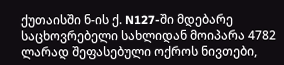ქუთაისში ნ-ის ქ. N127-ში მდებარე საცხოვრებელი სახლიდან მოიპარა 4782 ლარად შეფასებული ოქროს ნივთები,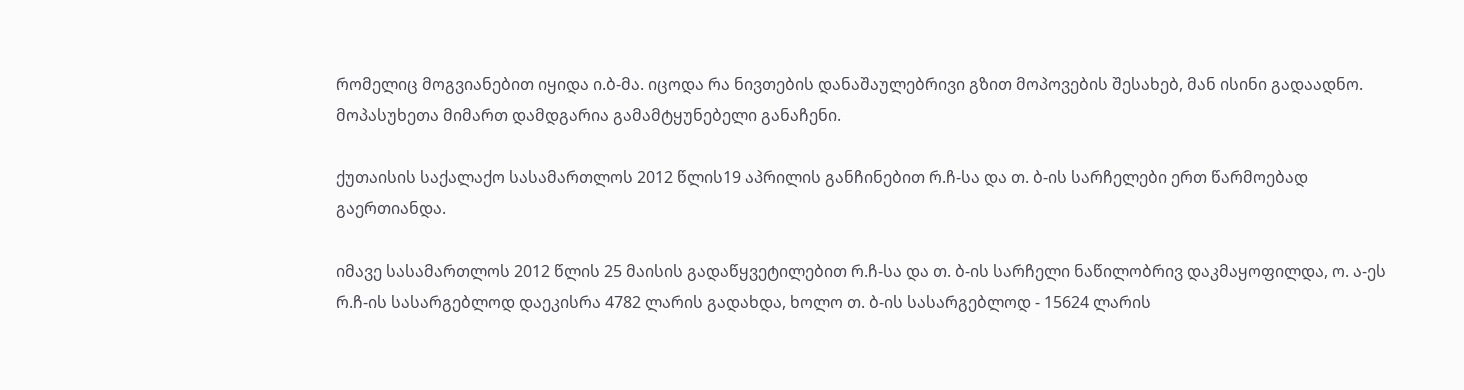რომელიც მოგვიანებით იყიდა ი.ბ-მა. იცოდა რა ნივთების დანაშაულებრივი გზით მოპოვების შესახებ, მან ისინი გადაადნო. მოპასუხეთა მიმართ დამდგარია გამამტყუნებელი განაჩენი.

ქუთაისის საქალაქო სასამართლოს 2012 წლის19 აპრილის განჩინებით რ.ჩ-სა და თ. ბ-ის სარჩელები ერთ წარმოებად გაერთიანდა.

იმავე სასამართლოს 2012 წლის 25 მაისის გადაწყვეტილებით რ.ჩ-სა და თ. ბ-ის სარჩელი ნაწილობრივ დაკმაყოფილდა, ო. ა-ეს რ.ჩ-ის სასარგებლოდ დაეკისრა 4782 ლარის გადახდა, ხოლო თ. ბ-ის სასარგებლოდ - 15624 ლარის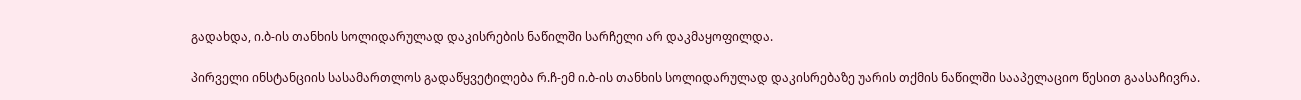გადახდა, ი.ბ-ის თანხის სოლიდარულად დაკისრების ნაწილში სარჩელი არ დაკმაყოფილდა.

პირველი ინსტანციის სასამართლოს გადაწყვეტილება რ.ჩ-ემ ი.ბ-ის თანხის სოლიდარულად დაკისრებაზე უარის თქმის ნაწილში სააპელაციო წესით გაასაჩივრა.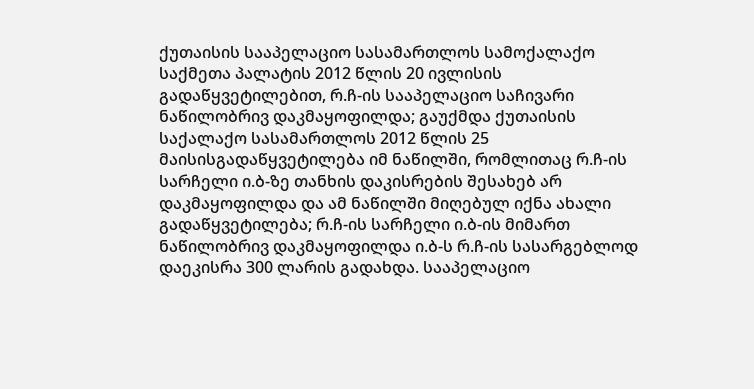ქუთაისის სააპელაციო სასამართლოს სამოქალაქო საქმეთა პალატის 2012 წლის 20 ივლისის გადაწყვეტილებით, რ.ჩ-ის სააპელაციო საჩივარი ნაწილობრივ დაკმაყოფილდა; გაუქმდა ქუთაისის საქალაქო სასამართლოს 2012 წლის 25 მაისისგადაწყვეტილება იმ ნაწილში, რომლითაც რ.ჩ-ის სარჩელი ი.ბ-ზე თანხის დაკისრების შესახებ არ დაკმაყოფილდა და ამ ნაწილში მიღებულ იქნა ახალი გადაწყვეტილება; რ.ჩ-ის სარჩელი ი.ბ-ის მიმართ ნაწილობრივ დაკმაყოფილდა ი.ბ-ს რ.ჩ-ის სასარგებლოდ დაეკისრა 300 ლარის გადახდა. სააპელაციო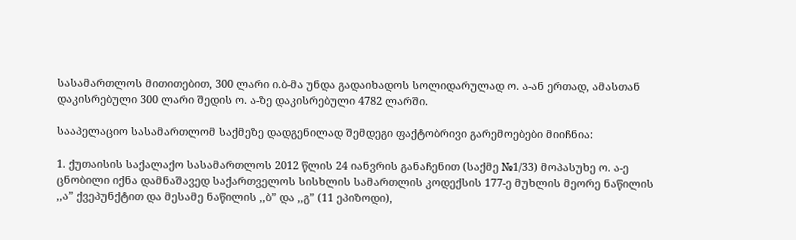სასამართლოს მითითებით, 300 ლარი ი.ბ-მა უნდა გადაიხადოს სოლიდარულად ო. ა-ან ერთად, ამასთან დაკისრებული 300 ლარი შედის ო. ა-ზე დაკისრებული 4782 ლარში.

სააპელაციო სასამართლომ საქმეზე დადგენილად შემდეგი ფაქტობრივი გარემოებები მიიჩნია:

1. ქუთაისის საქალაქო სასამართლოს 2012 წლის 24 იანვრის განაჩენით (საქმე №1/33) მოპასუხე ო. ა-ე ცნობილი იქნა დამნაშავედ საქართველოს სისხლის სამართლის კოდექსის 177-ე მუხლის მეორე ნაწილის ,,ა” ქვეპუნქტით და მესამე ნაწილის ,,ბ” და ,,გ” (11 ეპიზოდი),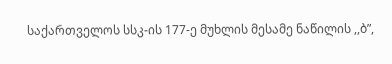საქართველოს სსკ-ის 177-ე მუხლის მესამე ნაწილის ,,ბ”,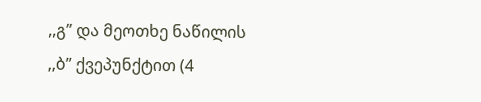,,გ” და მეოთხე ნაწილის ,,ბ” ქვეპუნქტით (4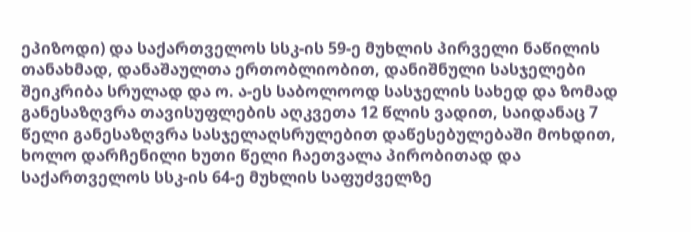ეპიზოდი) და საქართველოს სსკ-ის 59-ე მუხლის პირველი ნაწილის თანახმად, დანაშაულთა ერთობლიობით, დანიშნული სასჯელები შეიკრიბა სრულად და ო. ა-ეს საბოლოოდ სასჯელის სახედ და ზომად განესაზღვრა თავისუფლების აღკვეთა 12 წლის ვადით, საიდანაც 7 წელი განესაზღვრა სასჯელაღსრულებით დაწესებულებაში მოხდით, ხოლო დარჩენილი ხუთი წელი ჩაეთვალა პირობითად და საქართველოს სსკ-ის 64-ე მუხლის საფუძველზე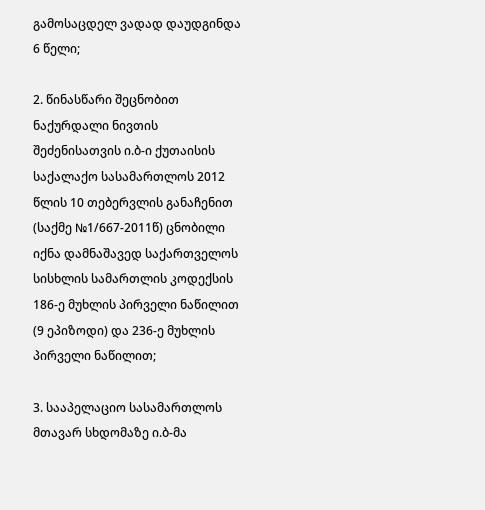გამოსაცდელ ვადად დაუდგინდა 6 წელი;

2. წინასწარი შეცნობით ნაქურდალი ნივთის შეძენისათვის ი.ბ-ი ქუთაისის საქალაქო სასამართლოს 2012 წლის 10 თებერვლის განაჩენით (საქმე №1/667-2011წ) ცნობილი იქნა დამნაშავედ საქართველოს სისხლის სამართლის კოდექსის 186-ე მუხლის პირველი ნაწილით (9 ეპიზოდი) და 236-ე მუხლის პირველი ნაწილით;

3. სააპელაციო სასამართლოს მთავარ სხდომაზე ი.ბ-მა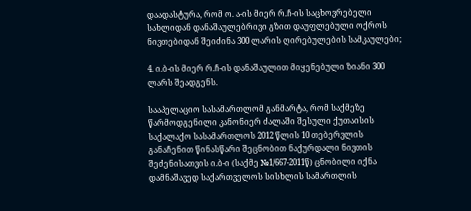დაადასტურა, რომ ო. ა-ის მიერ რ.ჩ-ის საცხოვრებელი სახლიდან დანაშაულებრივი გზით დაუფლებული ოქროს ნივთებიდან შეიძინა 300 ლარის ღირებულების სამკაულები;

4. ი.ბ-ის მიერ რ.ჩ-ის დანაშაულით მიყენებული ზიანი 300 ლარს შეადგენს.

სააპელაციო სასამართლომ განმარტა, რომ საქმეზე წარმოდგენილი კანონიერ ძალაში შესული ქუთაისის საქალაქო სასამართლოს 2012 წლის 10 თებერვლის განაჩენით წინასწარი შეცნობით ნაქურდალი ნივთის შეძენისათვის ი.ბ-ი (საქმე №1/667-2011წ) ცნობილი იქნა დამნაშავედ საქართველოს სისხლის სამართლის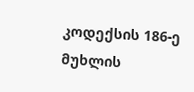კოდექსის 186-ე მუხლის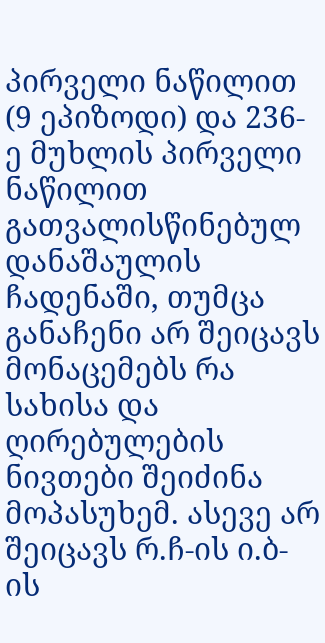პირველი ნაწილით (9 ეპიზოდი) და 236-ე მუხლის პირველი ნაწილით გათვალისწინებულ დანაშაულის ჩადენაში, თუმცა განაჩენი არ შეიცავს მონაცემებს რა სახისა და ღირებულების ნივთები შეიძინა მოპასუხემ. ასევე არ შეიცავს რ.ჩ-ის ი.ბ-ის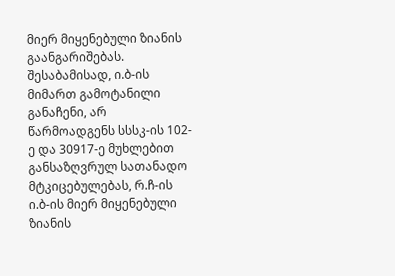მიერ მიყენებული ზიანის გაანგარიშებას. შესაბამისად, ი.ბ-ის მიმართ გამოტანილი განაჩენი, არ წარმოადგენს სსსკ-ის 102-ე და 30917-ე მუხლებით განსაზღვრულ სათანადო მტკიცებულებას, რ.ჩ-ის ი.ბ-ის მიერ მიყენებული ზიანის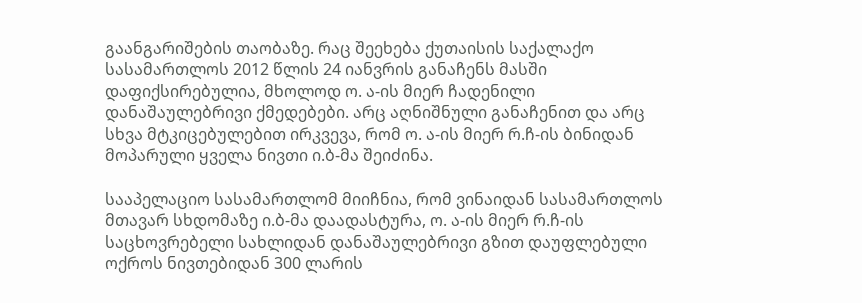გაანგარიშების თაობაზე. რაც შეეხება ქუთაისის საქალაქო სასამართლოს 2012 წლის 24 იანვრის განაჩენს მასში დაფიქსირებულია, მხოლოდ ო. ა-ის მიერ ჩადენილი დანაშაულებრივი ქმედებები. არც აღნიშნული განაჩენით და არც სხვა მტკიცებულებით ირკვევა, რომ ო. ა-ის მიერ რ.ჩ-ის ბინიდან მოპარული ყველა ნივთი ი.ბ-მა შეიძინა.

სააპელაციო სასამართლომ მიიჩნია, რომ ვინაიდან სასამართლოს მთავარ სხდომაზე ი.ბ-მა დაადასტურა, ო. ა-ის მიერ რ.ჩ-ის საცხოვრებელი სახლიდან დანაშაულებრივი გზით დაუფლებული ოქროს ნივთებიდან 300 ლარის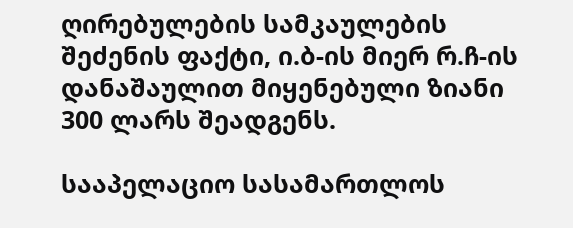ღირებულების სამკაულების შეძენის ფაქტი, ი.ბ-ის მიერ რ.ჩ-ის დანაშაულით მიყენებული ზიანი 300 ლარს შეადგენს.

სააპელაციო სასამართლოს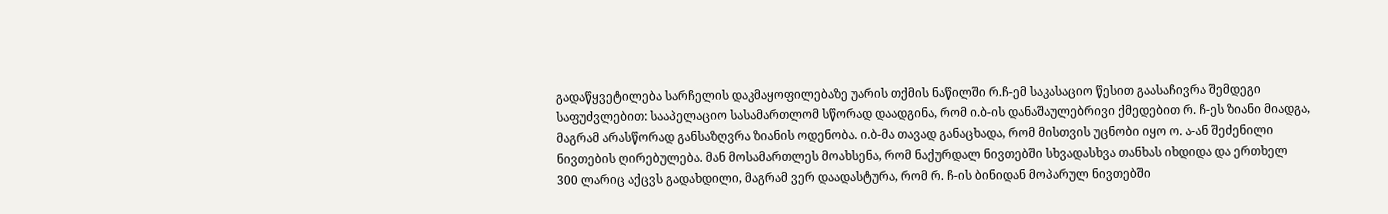გადაწყვეტილება სარჩელის დაკმაყოფილებაზე უარის თქმის ნაწილში რ.ჩ-ემ საკასაციო წესით გაასაჩივრა შემდეგი საფუძვლებით: სააპელაციო სასამართლომ სწორად დაადგინა, რომ ი.ბ-ის დანაშაულებრივი ქმედებით რ. ჩ-ეს ზიანი მიადგა, მაგრამ არასწორად განსაზღვრა ზიანის ოდენობა. ი.ბ-მა თავად განაცხადა, რომ მისთვის უცნობი იყო ო. ა-ან შეძენილი ნივთების ღირებულება. მან მოსამართლეს მოახსენა, რომ ნაქურდალ ნივთებში სხვადასხვა თანხას იხდიდა და ერთხელ 300 ლარიც აქცვს გადახდილი, მაგრამ ვერ დაადასტურა, რომ რ. ჩ-ის ბინიდან მოპარულ ნივთებში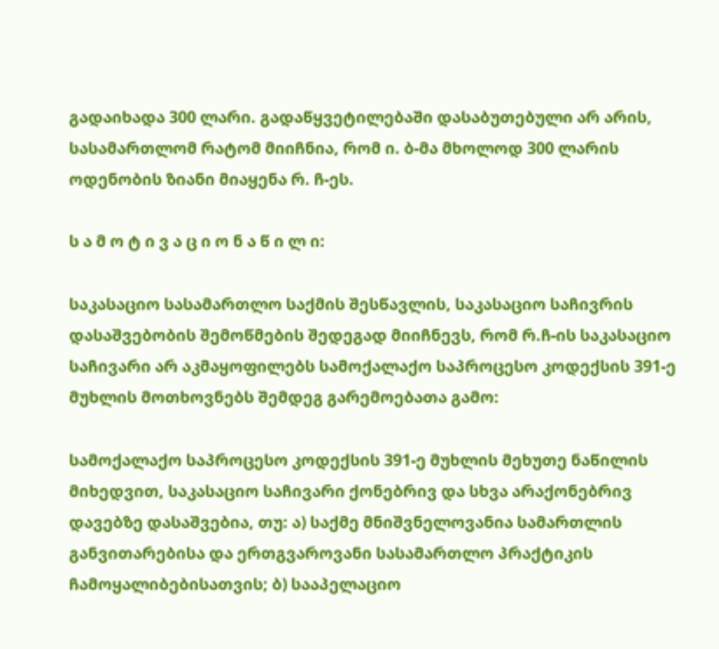გადაიხადა 300 ლარი. გადაწყვეტილებაში დასაბუთებული არ არის, სასამართლომ რატომ მიიჩნია, რომ ი. ბ-მა მხოლოდ 300 ლარის ოდენობის ზიანი მიაყენა რ. ჩ-ეს.

ს ა მ ო ტ ი ვ ა ც ი ო ნ ა წ ი ლ ი:

საკასაციო სასამართლო საქმის შესწავლის, საკასაციო საჩივრის დასაშვებობის შემოწმების შედეგად მიიჩნევს, რომ რ.ჩ-ის საკასაციო საჩივარი არ აკმაყოფილებს სამოქალაქო საპროცესო კოდექსის 391-ე მუხლის მოთხოვნებს შემდეგ გარემოებათა გამო:

სამოქალაქო საპროცესო კოდექსის 391-ე მუხლის მეხუთე ნაწილის მიხედვით, საკასაციო საჩივარი ქონებრივ და სხვა არაქონებრივ დავებზე დასაშვებია, თუ: ა) საქმე მნიშვნელოვანია სამართლის განვითარებისა და ერთგვაროვანი სასამართლო პრაქტიკის ჩამოყალიბებისათვის; ბ) სააპელაციო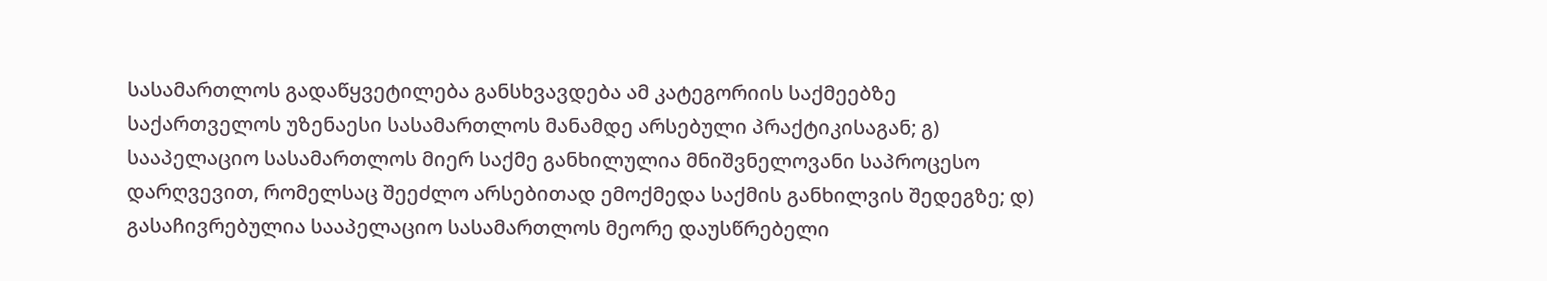სასამართლოს გადაწყვეტილება განსხვავდება ამ კატეგორიის საქმეებზე საქართველოს უზენაესი სასამართლოს მანამდე არსებული პრაქტიკისაგან; გ) სააპელაციო სასამართლოს მიერ საქმე განხილულია მნიშვნელოვანი საპროცესო დარღვევით, რომელსაც შეეძლო არსებითად ემოქმედა საქმის განხილვის შედეგზე; დ) გასაჩივრებულია სააპელაციო სასამართლოს მეორე დაუსწრებელი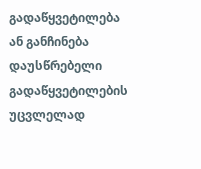გადაწყვეტილება ან განჩინება დაუსწრებელი გადაწყვეტილების უცვლელად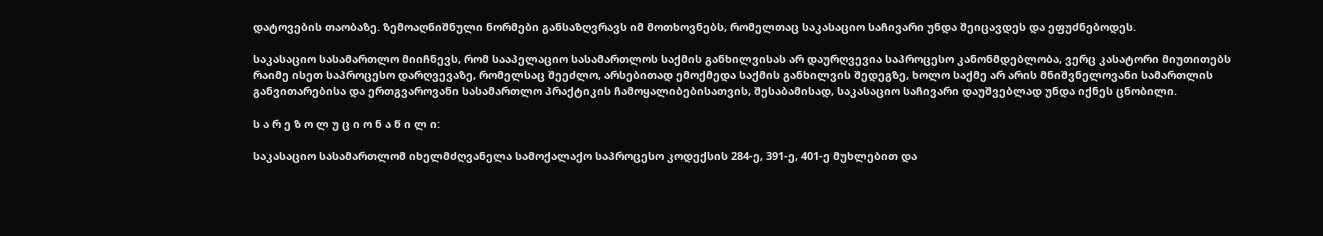დატოვების თაობაზე. ზემოაღნიშნული ნორმები განსაზღვრავს იმ მოთხოვნებს, რომელთაც საკასაციო საჩივარი უნდა შეიცავდეს და ეფუძნებოდეს.

საკასაციო სასამართლო მიიჩნევს, რომ სააპელაციო სასამართლოს საქმის განხილვისას არ დაურღვევია საპროცესო კანონმდებლობა, ვერც კასატორი მიუთითებს რაიმე ისეთ საპროცესო დარღვევაზე, რომელსაც შეეძლო, არსებითად ემოქმედა საქმის განხილვის შედეგზე, ხოლო საქმე არ არის მნიშვნელოვანი სამართლის განვითარებისა და ერთგვაროვანი სასამართლო პრაქტიკის ჩამოყალიბებისათვის, შესაბამისად, საკასაციო საჩივარი დაუშვებლად უნდა იქნეს ცნობილი.

ს ა რ ე ზ ო ლ უ ც ი ო ნ ა წ ი ლ ი:

საკასაციო სასამართლომ იხელმძღვანელა სამოქალაქო საპროცესო კოდექსის 284-ე, 391-ე, 401-ე მუხლებით და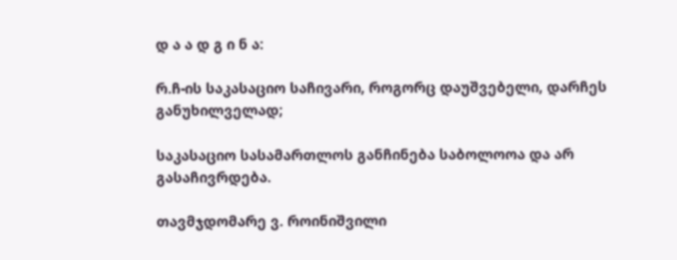დ ა ა დ გ ი ნ ა:

რ.ჩ-ის საკასაციო საჩივარი, როგორც დაუშვებელი, დარჩეს განუხილველად;

საკასაციო სასამართლოს განჩინება საბოლოოა და არ გასაჩივრდება.

თავმჯდომარე ვ. როინიშვილი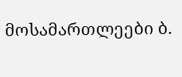მოსამართლეები ბ.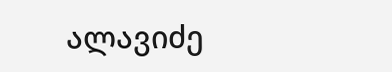ალავიძე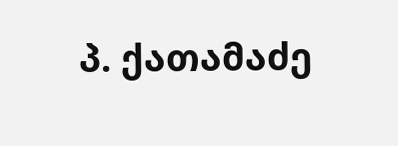პ. ქათამაძე